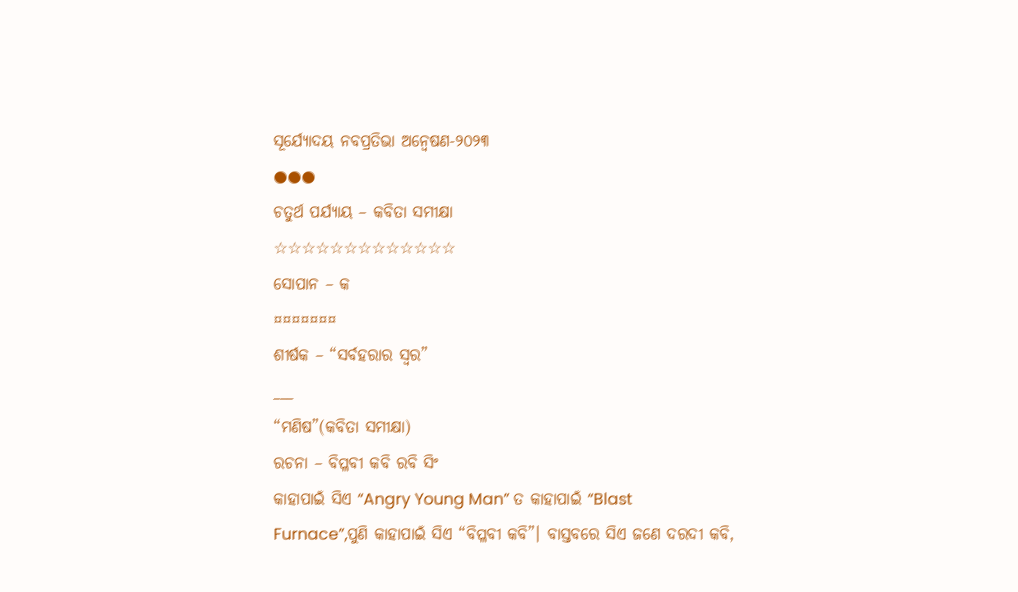ସୂର୍ଯ୍ୟୋଦୟ ନବପ୍ରତିଭା ଅନ୍ୱେଷଣ-୨୦୨୩
●●●
ଚତୁର୍ଥ ପର୍ଯ୍ୟାୟ – କବିତା ସମୀକ୍ଷା
☆☆☆☆☆☆☆☆☆☆☆☆☆
ସୋପାନ – କ
¤¤¤¤¤¤¤
ଶୀର୍ଷକ – “ସର୍ବହରାର ସ୍ଵର”
___
“ମଣିଷ”(କବିତା ସମୀକ୍ଷା)
ରଚନା – ବିପ୍ଳବୀ କବି ରବି ସିଂ
କାହାପାଇଁ ସିଏ “Angry Young Man” ତ କାହାପାଇଁ “Blast Furnace”,ପୁଣି କାହାପାଇଁ ସିଏ “ବିପ୍ଳବୀ କବି”। ବାସ୍ତବରେ ସିଏ ଜଣେ ଦରଦୀ କବି,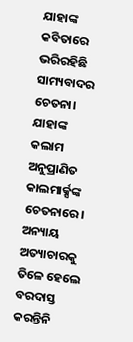ଯାହାଙ୍କ କବିତାରେ ଭରିରହିଛି ସାମ୍ୟବାଦର ଚେତନା। ଯାହାଙ୍କ କଲାମ ଅନୁପ୍ରାଣିତ କାଲମାର୍କ୍ସଙ୍କ ଚେତନାରେ। ଅନ୍ୟାୟ ଅତ୍ୟାଚାରକୁ ତିଳେ ହେଲେ ବରଦାସ୍ତ କରନ୍ତିନି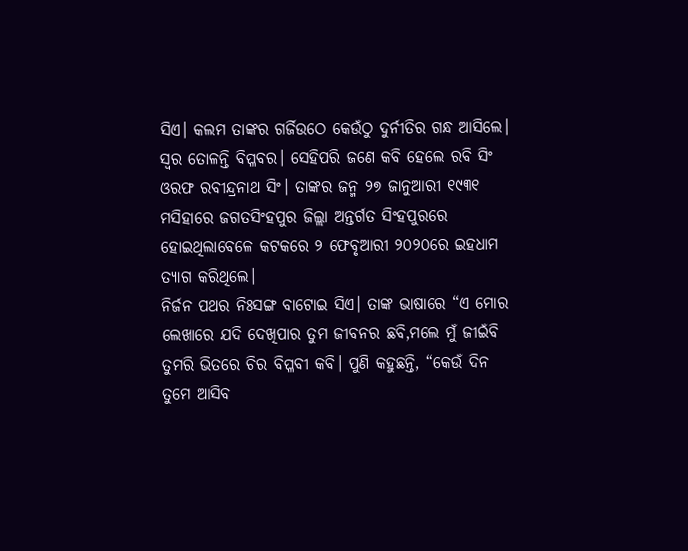ସିଏ। କଲମ ତାଙ୍କର ଗର୍ଜିଉଠେ କେଉଁଠୁ ଦୁର୍ନୀତିର ଗନ୍ଧ ଆସିଲେ। ସ୍ଵର ତୋଳନ୍ତି ବିପ୍ଳବର। ସେହିପରି ଜଣେ କବି ହେଲେ ରବି ସିଂ ଓରଫ ରବୀନ୍ଦ୍ରନାଥ ସିଂ। ତାଙ୍କର ଜନ୍ମ ୨୭ ଜାନୁଆରୀ ୧୯୩୧ ମସିହାରେ ଜଗତସିଂହପୁର ଜିଲ୍ଲା ଅନ୍ତର୍ଗତ ସିଂହପୁରରେ ହୋଇଥିଲାବେଳେ କଟକରେ ୨ ଫେବୃଆରୀ ୨୦୨୦ରେ ଇହଧାମ ତ୍ୟାଗ କରିଥିଲେ।
ନିର୍ଜନ ପଥର ନିଃସଙ୍ଗ ବାଟୋଇ ସିଏ। ତାଙ୍କ ଭାଷାରେ “ଏ ମୋର ଲେଖାରେ ଯଦି ଦେଖିପାର ତୁମ ଜୀବନର ଛବି,ମଲେ ମୁଁ ଜୀଇଁବି ତୁମରି ଭିତରେ ଚିର ବିପ୍ଳବୀ କବି। ପୁଣି କହୁଛନ୍ତି, “କେଉଁ ଦିନ ତୁମେ ଆସିବ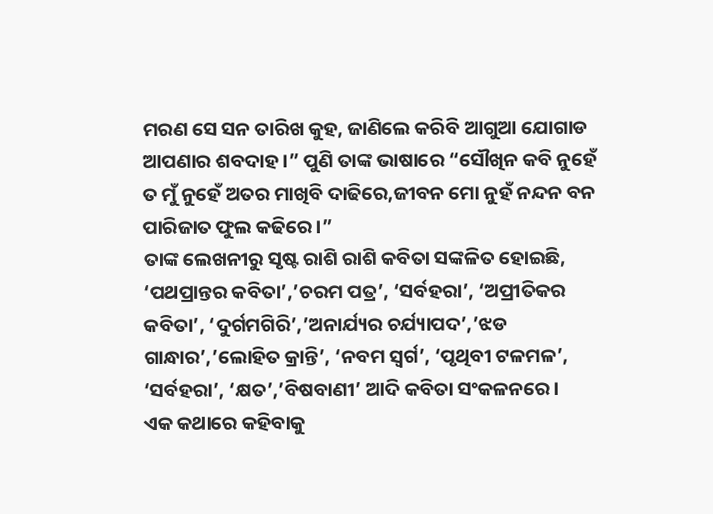ମରଣ ସେ ସନ ତାରିଖ କୁହ, ଜାଣିଲେ କରିବି ଆଗୁଆ ଯୋଗାଡ ଆପଣାର ଶବଦାହ।” ପୁଣି ତାଙ୍କ ଭାଷାରେ “ସୌଖିନ କବି ନୁହେଁ ତ ମୁଁ ନୁହେଁ ଅତର ମାଖିବି ଦାଢିରେ,ଜୀବନ ମୋ ନୁହଁ ନନ୍ଦନ ବନ ପାରିଜାତ ଫୁଲ କଢିରେ।”
ତାଙ୍କ ଲେଖନୀରୁ ସୃଷ୍ଟ ରାଶି ରାଶି କବିତା ସଙ୍କଳିତ ହୋଇଛି, ‘ପଥପ୍ରାନ୍ତର କବିତା’,’ଚରମ ପତ୍ର’, ‘ସର୍ବହରା’, ‘ଅପ୍ରୀତିକର କବିତା’, ‘ଦୁର୍ଗମଗିରି’,’ଅନାର୍ଯ୍ୟର ଚର୍ଯ୍ୟାପଦ’,’ଝଡ ଗାନ୍ଧାର’,’ଲୋହିତ କ୍ରାନ୍ତି’, ‘ନବମ ସ୍ଵର୍ଗ’, ‘ପୃଥିବୀ ଟଳମଳ’, ‘ସର୍ବହରା’, ‘କ୍ଷତ’,’ବିଷବାଣୀ’ ଆଦି କବିତା ସଂକଳନରେ।
ଏକ କଥାରେ କହିବାକୁ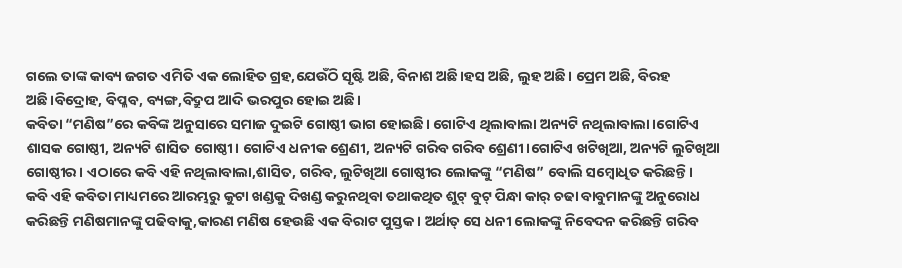ଗଲେ ତାଙ୍କ କାବ୍ୟ ଜଗତ ଏମିତି ଏକ ଲୋହିତ ଗ୍ରହ,ଯେଉଁଠି ସୃଷ୍ଟି ଅଛି, ବିନାଶ ଅଛି।ହସ ଅଛି, ଲୁହ ଅଛି। ପ୍ରେମ ଅଛି, ବିରହ ଅଛି।ବିଦ୍ରୋହ, ବିପ୍ଳବ, ବ୍ୟଙ୍ଗ,ବିଦ୍ରୁପ ଆଦି ଭରପୁର ହୋଇ ଅଛି।
କବିତା “ମଣିଷ”ରେ କବିଙ୍କ ଅନୁସାରେ ସମାଜ ଦୁଇଟି ଗୋଷ୍ଠୀ ଭାଗ ହୋଇଛି। ଗୋଟିଏ ଥିଲାବାଲା ଅନ୍ୟଟି ନଥିଲାବାଲା।ଗୋଟିଏ ଶାସକ ଗୋଷ୍ଠୀ, ଅନ୍ୟଟି ଶାସିତ ଗୋଷ୍ଠୀ। ଗୋଟିଏ ଧନୀକ ଶ୍ରେଣୀ, ଅନ୍ୟଟି ଗରିବ ଗରିବ ଶ୍ରେଣୀ।ଗୋଟିଏ ଖଟିଖିଆ, ଅନ୍ୟଟି ଲୁଟିଖିଆ ଗୋଷ୍ଠୀର। ଏଠାରେ କବି ଏହି ନଥିଲାବାଲା,ଶାସିତ, ଗରିବ, ଲୁଟିଖିଆ ଗୋଷ୍ଠୀର ଲୋକଙ୍କୁ “ମଣିଷ” ବୋଲି ସମ୍ବୋଧିତ କରିଛନ୍ତି।
କବି ଏହି କବିତା ମାଧ୍ୟମରେ ଆରମ୍ଭରୁ କୁଟା ଖଣ୍ଡକୁ ଦିଖଣ୍ଡ କରୁନଥିବା ତଥାକଥିତ ଶୁଟ୍ ବୁଟ୍ ପିନ୍ଧା କାର୍ ଚଢା ବାବୁମାନଙ୍କୁ ଅନୁରୋଧ କରିଛନ୍ତି ମଣିଷମାନଙ୍କୁ ପଢିବାକୁ,କାରଣ ମଣିଷ ହେଉଛି ଏକ ବିରାଟ ପୁସ୍ତକ। ଅର୍ଥାତ୍ ସେ ଧନୀ ଲୋକଙ୍କୁ ନିବେଦନ କରିଛନ୍ତି ଗରିବ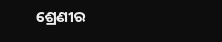ଶ୍ରେଣୀର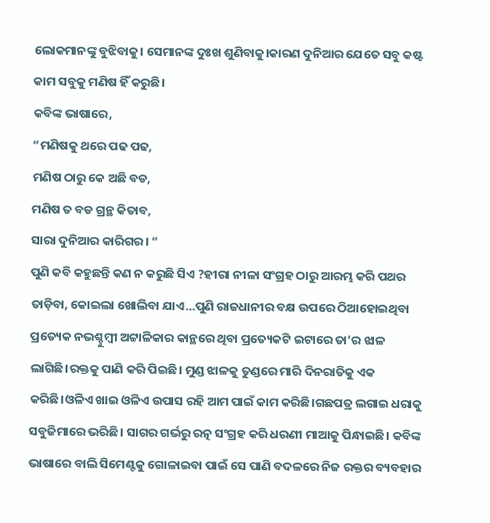ଲୋକମାନଙ୍କୁ ବୁଝିବାକୁ। ସେମାନଙ୍କ ଦୁଃଖ ଶୁଣିବାକୁ।କାରଣ ଦୁନିଆର ଯେତେ ସବୁ କଷ୍ଟ କାମ ସବୁକୁ ମଣିଷ ହିଁ କରୁଛି।
କବିଙ୍କ ଭାଷାରେ,
“ମଣିଷକୁ ଥରେ ପଢ ପଢ,
ମଣିଷ ଠାରୁ କେ ଅଛି ବଡ,
ମଣିଷ ତ ବଡ ଗ୍ରନ୍ଥ କିତାବ,
ସାରା ଦୁନିଆର କାରିଗର। “
ପୁଣି କବି କହୁଛନ୍ତି କଣ ନ କରୁଛି ସିଏ ?ହୀରା ନୀଳା ସଂଗ୍ରହ ଠାରୁ ଆରମ୍ଭ କରି ପଥର ତାଡ଼ିବା, କୋଇଲା ଖୋଲିବା ଯାଏ…ପୁଣି ରାଜଧାନୀର ବକ୍ଷ ଉପରେ ଠିଆହୋଇଥିବା ପ୍ରତ୍ୟେକ ନଭଶ୍ଚୁମ୍ବୀ ଅଟ୍ଟାଳିକାର କାନ୍ଥରେ ଥିବା ପ୍ରତ୍ୟେକଟି ଇଟାରେ ତା’ର ଝାଳ ଲାଗିଛି।ରକ୍ତକୁ ପାଣି କରି ପିଇଛି। ମୁଣ୍ଡ ଝାଳକୁ ତୁଣ୍ଡରେ ମାରି ଦିନରାତିକୁ ଏକ କରିଛି।ଓଳିଏ ଖାଇ ଓଳିଏ ଉପାସ ରହି ଆମ ପାଇଁ କାମ କରିଛି।ଗଛପତ୍ର ଲଗାଇ ଧରାକୁ ସବୁଜିମାରେ ଭରିଛି। ସାଗର ଗର୍ଭରୁ ରତ୍ନ ସଂଗ୍ରହ କରି ଧରଣୀ ମାଆକୁ ପିନ୍ଧାଇଛି। କବିଙ୍କ ଭାଷାରେ ବାଲି ସିମେଣ୍ଟକୁ ଗୋଳାଇବା ପାଇଁ ସେ ପାଣି ବଦଳରେ ନିଜ ରକ୍ତର ବ୍ୟବହାର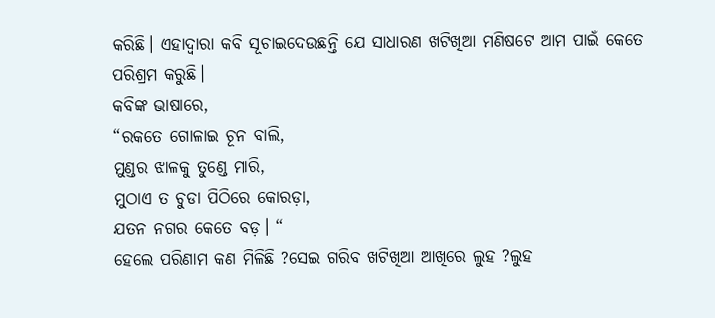କରିଛି। ଏହାଦ୍ୱାରା କବି ସୂଚାଇଦେଉଛନ୍ତି ଯେ ସାଧାରଣ ଖଟିଖିଆ ମଣିଷଟେ ଆମ ପାଇଁ କେତେ ପରିଶ୍ରମ କରୁଛି।
କବିଙ୍କ ଭାଷାରେ,
“ରକତେ ଗୋଳାଇ ଚୂନ ବାଲି,
ମୁଣ୍ଡର ଝାଳକୁ ତୁଣ୍ଡେ ମାରି,
ମୁଠାଏ ତ ଚୁଡା ପିଠିରେ କୋରଡ଼ା,
ଯତନ ନଗର କେତେ ବଡ଼। “
ହେଲେ ପରିଣାମ କଣ ମିଳିଛି ?ସେଇ ଗରିବ ଖଟିଖିଆ ଆଖିରେ ଲୁହ ?ଲୁହ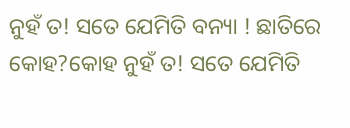ନୁହଁ ତ! ସତେ ଯେମିତି ବନ୍ୟା ! ଛାତିରେ କୋହ?କୋହ ନୁହଁ ତ! ସତେ ଯେମିତି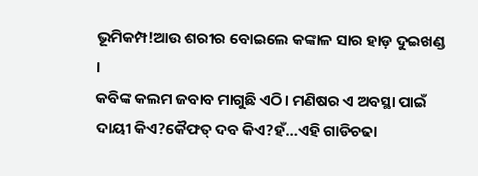ଭୂମିକମ୍ପ!ଆଉ ଶରୀର ବୋଇଲେ କଙ୍କାଳ ସାର ହାଡ଼ ଦୁଇଖଣ୍ଡ ।
କବିଙ୍କ କଲମ ଜବାବ ମାଗୁଛି ଏଠି। ମଣିଷର ଏ ଅବସ୍ଥା ପାଇଁ ଦାୟୀ କିଏ?କୈଫତ୍ ଦବ କିଏ?ହଁ…ଏହି ଗାଡିଚଢା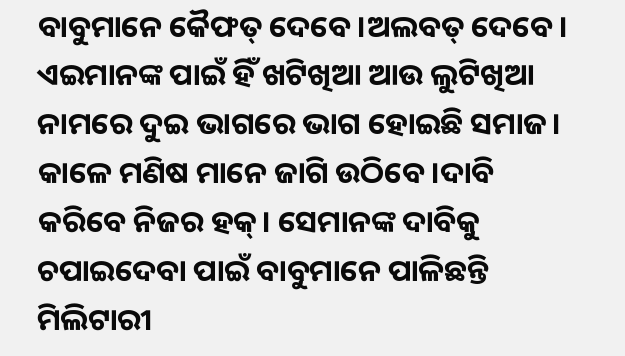ବାବୁମାନେ କୈଫତ୍ ଦେବେ।ଅଲବତ୍ ଦେବେ। ଏଇମାନଙ୍କ ପାଇଁ ହିଁ ଖଟିଖିଆ ଆଉ ଲୁଟିଖିଆ ନାମରେ ଦୁଇ ଭାଗରେ ଭାଗ ହୋଇଛି ସମାଜ। କାଳେ ମଣିଷ ମାନେ ଜାଗି ଉଠିବେ।ଦାବି କରିବେ ନିଜର ହକ୍। ସେମାନଙ୍କ ଦାବିକୁ ଚପାଇଦେବା ପାଇଁ ବାବୁମାନେ ପାଳିଛନ୍ତି ମିଲିଟାରୀ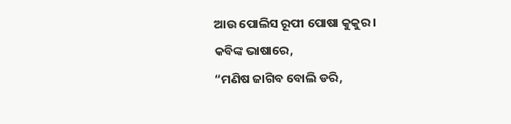ଆଉ ପୋଲିସ ରୂପୀ ପୋଷା କୁକୁର।
କବିଙ୍କ ଭାଷାରେ,
“ମଣିଷ ଜାଗିବ ବୋଲି ଡରି,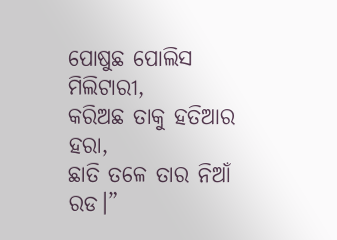ପୋଷୁଛ ପୋଲିସ ମିଲିଟାରୀ,
କରିଅଛ ତାକୁ ହତିଆର ହରା,
ଛାତି ତଳେ ତାର ନିଆଁ ରଡ।”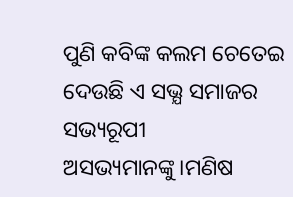ପୁଣି କବିଙ୍କ କଲମ ଚେତେଇ ଦେଉଛି ଏ ସଭ୍ଯ ସମାଜର ସଭ୍ୟରୂପୀ ଅସଭ୍ୟମାନଙ୍କୁ।ମଣିଷ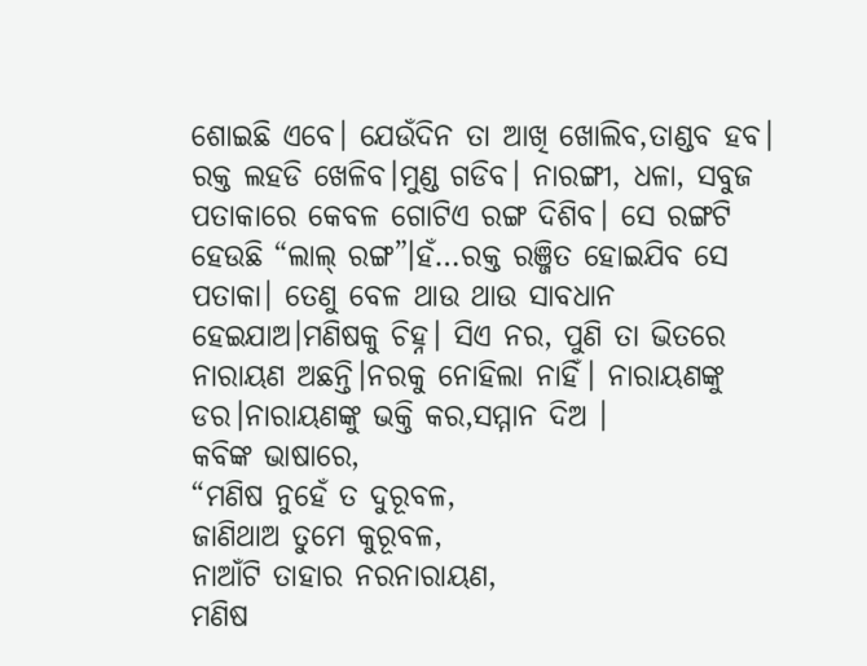ଶୋଇଛି ଏବେ। ଯେଉଁଦିନ ତା ଆଖି ଖୋଲିବ,ତାଣ୍ଡବ ହବ। ରକ୍ତ ଲହଡି ଖେଳିବ।ମୁଣ୍ଡ ଗଡିବ। ନାରଙ୍ଗୀ, ଧଳା, ସବୁଜ ପତାକାରେ କେବଳ ଗୋଟିଏ ରଙ୍ଗ ଦିଶିବ। ସେ ରଙ୍ଗଟି ହେଉଛି “ଲାଲ୍ ରଙ୍ଗ”।ହଁ…ରକ୍ତ ରଞ୍ଜିତ ହୋଇଯିବ ସେ ପତାକା। ତେଣୁ ବେଳ ଥାଉ ଥାଉ ସାବଧାନ ହେଇଯାଅ।ମଣିଷକୁ ଚିହ୍ନ। ସିଏ ନର, ପୁଣି ତା ଭିତରେ ନାରାୟଣ ଅଛନ୍ତି।ନରକୁ ନୋହିଲା ନାହିଁ। ନାରାୟଣଙ୍କୁ ଡର।ନାରାୟଣଙ୍କୁ ଭକ୍ତି କର,ସମ୍ମାନ ଦିଅ ।
କବିଙ୍କ ଭାଷାରେ,
“ମଣିଷ ନୁହେଁ ତ ଦୁରୂବଳ,
ଜାଣିଥାଅ ତୁମେ କୁରୂବଳ,
ନାଆଁଟି ତାହାର ନରନାରାୟଣ,
ମଣିଷ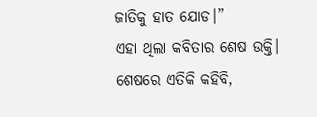ଜାତିକୁ ହାତ ଯୋଡ।”
ଏହା ଥିଲା କବିତାର ଶେଷ ଉକ୍ତି।
ଶେଷରେ ଏତିକି କହିବି,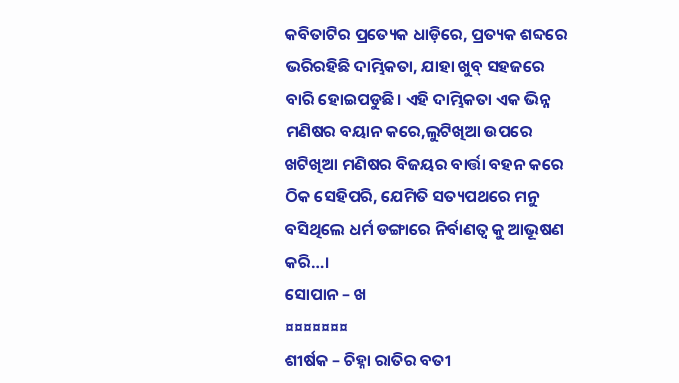କବିତାଟିର ପ୍ରତ୍ୟେକ ଧାଡ଼ିରେ, ପ୍ରତ୍ୟକ ଶବ୍ଦରେ ଭରିରହିଛି ଦାମ୍ଭିକତା, ଯାହା ଖୁବ୍ ସହଜରେ ବାରି ହୋଇପଡୁଛି। ଏହି ଦାମ୍ଭିକତା ଏକ ଭିନ୍ନ ମଣିଷର ବୟାନ କରେ,ଲୁଟିଖିଆ ଉପରେ ଖଟିଖିଆ ମଣିଷର ବିଜୟର ବାର୍ତ୍ତା ବହନ କରେ ଠିକ ସେହିପରି, ଯେମିତି ସତ୍ୟପଥରେ ମନୁ ବସିଥିଲେ ଧର୍ମ ଡଙ୍ଗାରେ ନିର୍ବାଣତ୍ୱ କୁ ଆଭୂଷଣ କରି…।
ସୋପାନ – ଖ
¤¤¤¤¤¤¤
ଶୀର୍ଷକ – ଚିହ୍ନା ରାତିର ବତୀ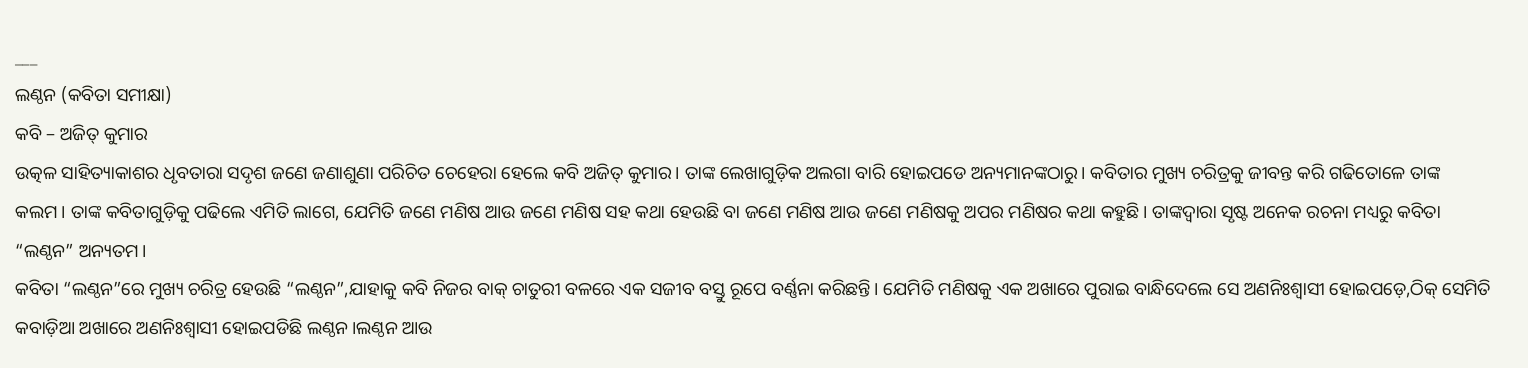___
ଲଣ୍ଠନ (କବିତା ସମୀକ୍ଷା)
କବି – ଅଜିତ୍ କୁମାର
ଉତ୍କଳ ସାହିତ୍ୟାକାଶର ଧୃବତାରା ସଦୃଶ ଜଣେ ଜଣାଶୁଣା ପରିଚିତ ଚେହେରା ହେଲେ କବି ଅଜିତ୍ କୁମାର। ତାଙ୍କ ଲେଖାଗୁଡ଼ିକ ଅଲଗା ବାରି ହୋଇପଡେ ଅନ୍ୟମାନଙ୍କଠାରୁ। କବିତାର ମୁଖ୍ୟ ଚରିତ୍ରକୁ ଜୀବନ୍ତ କରି ଗଢିତୋଳେ ତାଙ୍କ କଲମ। ତାଙ୍କ କବିତାଗୁଡ଼ିକୁ ପଢିଲେ ଏମିତି ଲାଗେ, ଯେମିତି ଜଣେ ମଣିଷ ଆଉ ଜଣେ ମଣିଷ ସହ କଥା ହେଉଛି ବା ଜଣେ ମଣିଷ ଆଉ ଜଣେ ମଣିଷକୁ ଅପର ମଣିଷର କଥା କହୁଛି। ତାଙ୍କଦ୍ବାରା ସୃଷ୍ଟ ଅନେକ ରଚନା ମଧ୍ୟରୁ କବିତା “ଲଣ୍ଠନ” ଅନ୍ୟତମ।
କବିତା “ଲଣ୍ଠନ”ରେ ମୁଖ୍ୟ ଚରିତ୍ର ହେଉଛି “ଲଣ୍ଠନ”,ଯାହାକୁ କବି ନିଜର ବାକ୍ ଚାତୁରୀ ବଳରେ ଏକ ସଜୀବ ବସ୍ତୁ ରୂପେ ବର୍ଣ୍ଣନା କରିଛନ୍ତି। ଯେମିତି ମଣିଷକୁ ଏକ ଅଖାରେ ପୁରାଇ ବାନ୍ଧିଦେଲେ ସେ ଅଣନିଃଶ୍ବାସୀ ହୋଇପଡ଼େ,ଠିକ୍ ସେମିତି କବାଡ଼ିଆ ଅଖାରେ ଅଣନିଃଶ୍ବାସୀ ହୋଇପଡିଛି ଲଣ୍ଠନ।ଲଣ୍ଠନ ଆଉ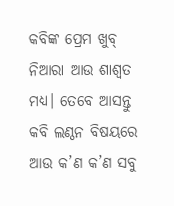କବିଙ୍କ ପ୍ରେମ ଖୁବ୍ ନିଆରା ଆଉ ଶାଶ୍ୱତ ମଧ୍ଯ। ତେବେ ଆସନ୍ତୁ କବି ଲଣ୍ଠନ ବିଷୟରେ ଆଉ କ’ଣ କ’ଣ ସବୁ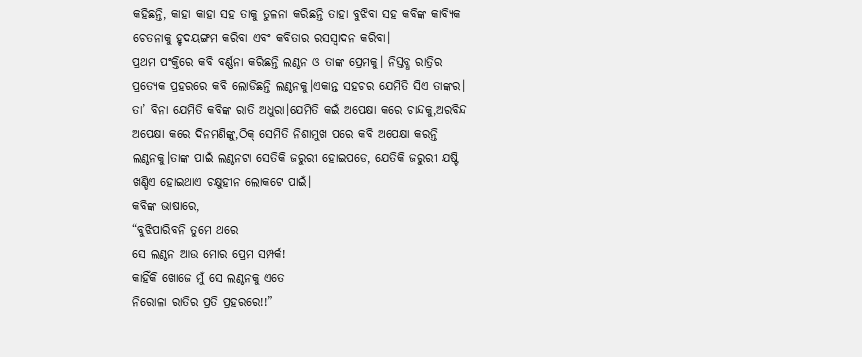କହିଛନ୍ତି, କାହା କାହା ସହ ତାକୁ ତୁଳନା କରିଛନ୍ତି ତାହା ବୁଝିବା ସହ କବିଙ୍କ କାବ୍ୟିକ ଚେତନାକୁ ହୃଦୟଙ୍ଗମ କରିବା ଏବଂ କବିତାର ରସସ୍ବାଦନ କରିବା।
ପ୍ରଥମ ପଂକ୍ତିରେ କବି ବର୍ଣ୍ଣନା କରିଛନ୍ତି ଲଣ୍ଠନ ଓ ତାଙ୍କ ପ୍ରେମକୁ। ନିସ୍ତବ୍ଧ ରାତ୍ରିର ପ୍ରତ୍ୟେକ ପ୍ରହରରେ କବି ଲୋଡିଛନ୍ତି ଲଣ୍ଠନକୁ।ଏକାନ୍ତ ସହଚର ଯେମିତି ସିଏ ତାଙ୍କର। ତା’ ବିନା ଯେମିତି କବିଙ୍କ ରାତି ଅଧୁରା।ଯେମିତି କଇଁ ଅପେକ୍ଷା କରେ ଚାନ୍ଦକୁ,ଅରବିନ୍ଦ ଅପେକ୍ଷା କରେ ଦିନମଣିଙ୍କୁ,ଠିକ୍ ସେମିତି ନିଶାମୁଖ ପରେ କବି ଅପେକ୍ଷା କରନ୍ତି ଲଣ୍ଠନକୁ।ତାଙ୍କ ପାଇଁ ଲଣ୍ଠନଟା ସେତିକି ଜରୁରୀ ହୋଇପଡେ, ଯେତିକି ଜରୁରୀ ଯଷ୍ଟି ଖଣ୍ଡିଏ ହୋଇଥାଏ ଚକ୍ଷୁହୀନ ଲୋକଟେ ପାଇଁ।
କବିଙ୍କ ଭାଷାରେ,
“ବୁଝିପାରିବନି ତୁମେ ଥରେ
ସେ ଲଣ୍ଠନ ଆଉ ମୋର ପ୍ରେମ ସମ୍ପର୍କ!
କାହିଁକି ଖୋଜେ ମୁଁ ସେ ଲଣ୍ଠନକୁ ଏତେ
ନିରୋଳା ରାତିର ପ୍ରତି ପ୍ରହରରେ!!”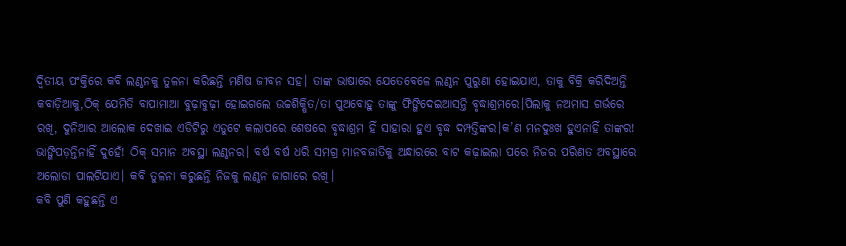ଦ୍ଵିତୀୟ ପଂକ୍ତିରେ କବି ଲଣ୍ଠନକୁ ତୁଳନା କରିଛନ୍ତି ମଣିଷ ଜୀବନ ସହ। ତାଙ୍କ ଭାଷାରେ ଯେତେବେଳେ ଲଣ୍ଠନ ପୁରୁଣା ହୋଇଯାଏ, ତାକୁ ବିକ୍ରି କରିଦିଅନ୍ତି କବାଡ଼ିଆକୁ,ଠିକ୍ ଯେମିତି ବାପାମାଆ ବୁଢ଼ାବୁଢ଼ୀ ହୋଇଗଲେ ଉଚ୍ଚଶିକ୍ଷିତ/ତା ପୁଅବୋହୁ ତାଙ୍କୁ ଫିଙ୍ଗିଦେଇଆସନ୍ତି ବୃଦ୍ଧାଶ୍ରମରେ।ପିଲାକୁ ନଅମାସ ଗର୍ଭରେ ରଖି, ଦୁନିଆର ଆଲୋକ ଦେଖାଇ ଏଡିଟିରୁ ଏଡୁଟେ କଲାପରେ ଶେଷରେ ବୃଦ୍ଧାଶ୍ରମ ହିଁ ସାହାରା ହୁଏ ବୃଦ୍ଧ ଦମ୍ପତ୍ତିଙ୍କର।କ’ଣ ମନଦୁଃଖ ହୁଏନାହିଁ ତାଙ୍କର! ଭାଙ୍ଗିପଡ଼ନ୍ତିନାହିଁ ଦୁହେଁ! ଠିକ୍ ସମାନ ଅବସ୍ଥା ଲଣ୍ଠନର। ବର୍ଷ ବର୍ଷ ଧରି ସମଗ୍ର ମାନବଜାତିକୁ ଅନ୍ଧାରରେ ବାଟ କଢ଼ାଇଲା ପରେ ନିଜର ପରିଣତ ଅବସ୍ଥାରେ ଅଲୋଡା ପାଲଟିଯାଏ। କବି ତୁଳନା କରୁଛନ୍ତି ନିଜକୁ ଲଣ୍ଠନ ଜାଗାରେ ରଖି।
କବି ପୁଣି କହୁଛନ୍ତି ଏ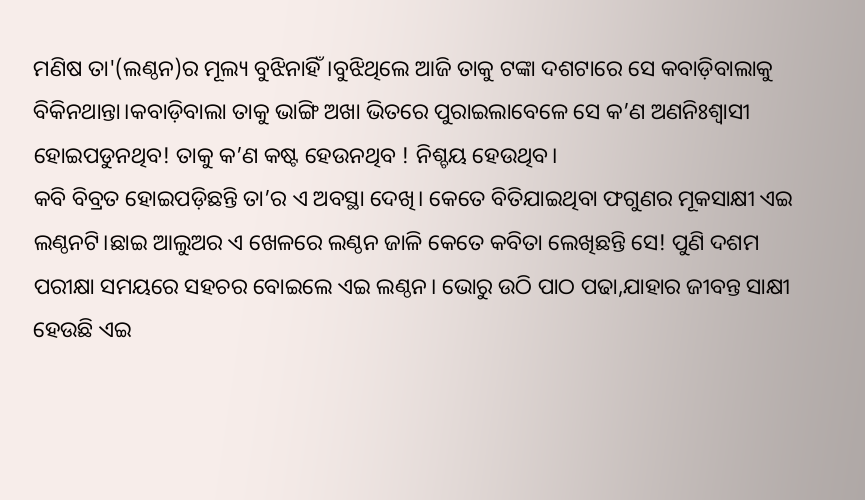ମଣିଷ ତା'(ଲଣ୍ଠନ)ର ମୂଲ୍ୟ ବୁଝିନାହିଁ।ବୁଝିଥିଲେ ଆଜି ତାକୁ ଟଙ୍କା ଦଶଟାରେ ସେ କବାଡ଼ିବାଲାକୁ ବିକିନଥାନ୍ତା।କବାଡ଼ିବାଲା ତାକୁ ଭାଙ୍ଗି ଅଖା ଭିତରେ ପୁରାଇଲାବେଳେ ସେ କ’ଣ ଅଣନିଃଶ୍ବାସୀ ହୋଇପଡୁନଥିବ! ତାକୁ କ’ଣ କଷ୍ଟ ହେଉନଥିବ ! ନିଶ୍ଚୟ ହେଉଥିବ।
କବି ବିବ୍ରତ ହୋଇପଡ଼ିଛନ୍ତି ତା’ର ଏ ଅବସ୍ଥା ଦେଖି। କେତେ ବିତିଯାଇଥିବା ଫଗୁଣର ମୂକସାକ୍ଷୀ ଏଇ ଲଣ୍ଠନଟି।ଛାଇ ଆଲୁଅର ଏ ଖେଳରେ ଲଣ୍ଠନ ଜାଳି କେତେ କବିତା ଲେଖିଛନ୍ତି ସେ! ପୁଣି ଦଶମ ପରୀକ୍ଷା ସମୟରେ ସହଚର ବୋଇଲେ ଏଇ ଲଣ୍ଠନ। ଭୋରୁ ଉଠି ପାଠ ପଢା,ଯାହାର ଜୀବନ୍ତ ସାକ୍ଷୀ ହେଉଛି ଏଇ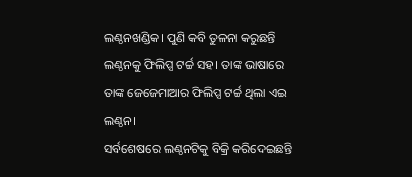ଲଣ୍ଠନଖଣ୍ଡିକ। ପୁଣି କବି ତୁଳନା କରୁଛନ୍ତି ଲଣ୍ଠନକୁ ଫିଲିପ୍ସ ଟର୍ଚ୍ଚ ସହ। ତାଙ୍କ ଭାଷାରେ ତାଙ୍କ ଜେଜେମାଆର ଫିଲିପ୍ସ ଟର୍ଚ୍ଚ ଥିଲା ଏଇ ଲଣ୍ଠନ।
ସର୍ବଶେଷରେ ଲଣ୍ଠନଟିକୁ ବିକ୍ରି କରିଦେଇଛନ୍ତି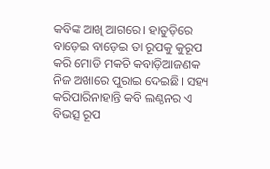କବିଙ୍କ ଆଖି ଆଗରେ। ହାତୁଡ଼ିରେ ବାଡ଼େଇ ବାଡ଼େଇ ତା ରୂପକୁ କୁରୂପ କରି ମୋଡି ମକଚି କବାଡ଼ିଆଜଣକ ନିଜ ଅଖାରେ ପୁରାଇ ଦେଇଛି। ସହ୍ୟ କରିପାରିନାହାନ୍ତି କବି ଲଣ୍ଠନର ଏ ବିଭତ୍ସ ରୂପ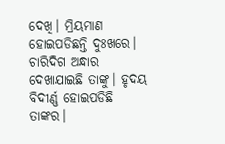ଦେଖି। ମ୍ରିୟମାଣ ହୋଇପଡିଛନ୍ତି ଦୁଃଖରେ। ଚାରିଦିଗ ଅନ୍ଧାର ଦେଖାଯାଇଛି ତାଙ୍କୁ। ହୃଦୟ ବିଦୀର୍ଣ୍ଣ ହୋଇପଡିଛି ତାଙ୍କର।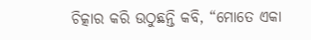ଚିତ୍କାର କରି ଉଠୁଛନ୍ତି କବି, “ମୋତେ ଏକା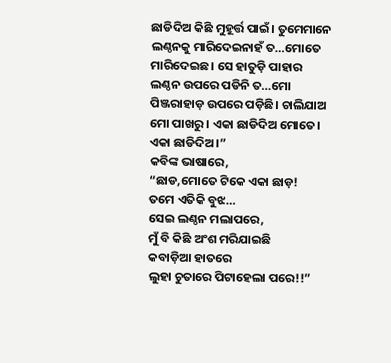ଛାଡିଦିଅ କିଛି ମୁହୂର୍ତ୍ତ ପାଇଁ। ତୁମେମାନେ ଲଣ୍ଠନକୁ ମାରିଦେଇନାହଁ ତ…ମୋତେ ମାରିଦେଇଛ। ସେ ହାତୁଡ଼ି ପାହାର ଲଣ୍ଠନ ଉପରେ ପଡିନି ତ…ମୋ ପିଞ୍ଜରାହାଡ଼ ଉପରେ ପଡ଼ିଛି। ଚାଲିଯାଅ ମୋ ପାଖରୁ। ଏକା ଛାଡିଦିଅ ମୋତେ। ଏକା ଛାଡିଦିଅ।”
କବିଙ୍କ ଭାଷାରେ,
“ଛାଡ,ମୋତେ ଟିକେ ଏକା ଛାଡ଼!
ତମେ ଏତିକି ବୁଝ…
ସେଇ ଲଣ୍ଠନ ମଲାପରେ,
ମୁଁ ବି କିଛି ଅଂଶ ମରିଯାଇଛି
କବାଡ଼ିଆ ହାତରେ
ଲୁହା ଚୁତାରେ ପିଟାହେଲା ପରେ!!”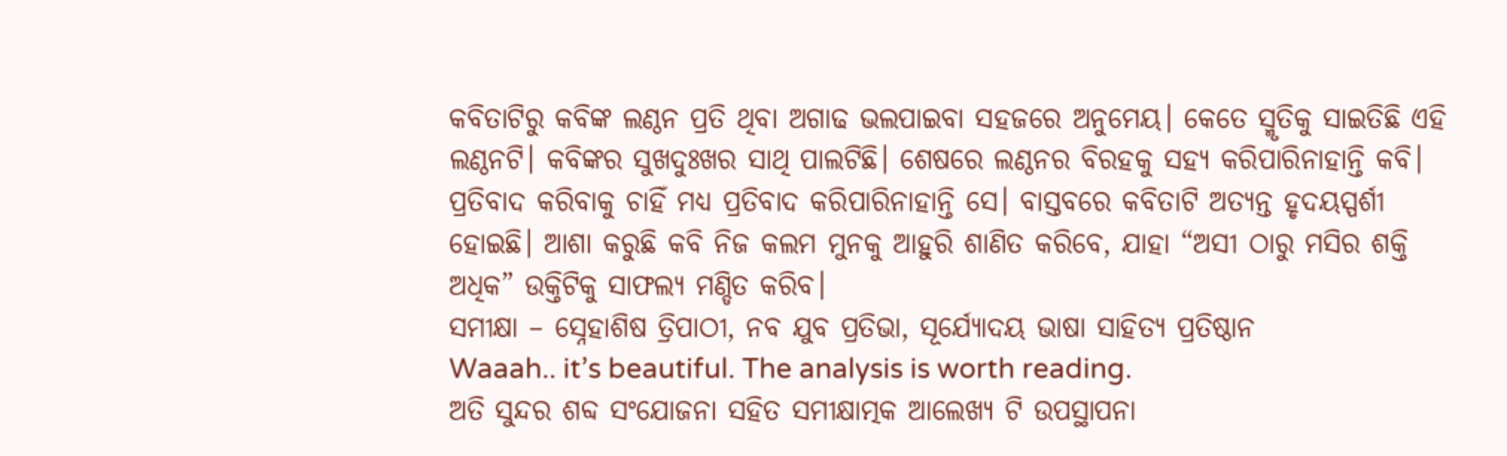କବିତାଟିରୁ କବିଙ୍କ ଲଣ୍ଠନ ପ୍ରତି ଥିବା ଅଗାଢ ଭଲପାଇବା ସହଜରେ ଅନୁମେୟ। କେତେ ସ୍ମୃତିକୁ ସାଇତିଛି ଏହି ଲଣ୍ଠନଟି। କବିଙ୍କର ସୁଖଦୁଃଖର ସାଥି ପାଲଟିଛି। ଶେଷରେ ଲଣ୍ଠନର ବିରହକୁ ସହ୍ୟ କରିପାରିନାହାନ୍ତି କବି। ପ୍ରତିବାଦ କରିବାକୁ ଚାହିଁ ମଧ୍ୟ ପ୍ରତିବାଦ କରିପାରିନାହାନ୍ତି ସେ। ବାସ୍ତବରେ କବିତାଟି ଅତ୍ୟନ୍ତ ହୃଦୟସ୍ପର୍ଶୀ ହୋଇଛି। ଆଶା କରୁଛି କବି ନିଜ କଲମ ମୁନକୁ ଆହୁରି ଶାଣିତ କରିବେ, ଯାହା “ଅସୀ ଠାରୁ ମସିର ଶକ୍ତି ଅଧିକ” ଉକ୍ତିଟିକୁ ସାଫଲ୍ୟ ମଣ୍ଡିତ କରିବ।
ସମୀକ୍ଷା – ସ୍ନେହାଶିଷ ତ୍ରିପାଠୀ, ନବ ଯୁବ ପ୍ରତିଭା, ସୂର୍ଯ୍ୟୋଦୟ ଭାଷା ସାହିତ୍ୟ ପ୍ରତିଷ୍ଠାନ
Waaah.. it’s beautiful. The analysis is worth reading.
ଅତି ସୁନ୍ଦର ଶବ୍ଦ ସଂଯୋଜନା ସହିତ ସମୀକ୍ଷାତ୍ମକ ଆଲେଖ୍ୟ ଟି ଉପସ୍ଥାପନା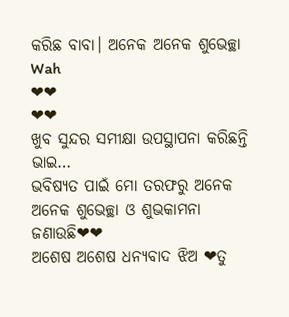କରିଛ ବାବା। ଅନେକ ଅନେକ ଶୁଭେଚ୍ଛା
Wah
❤❤
❤❤
ଖୁବ ସୁନ୍ଦର ସମୀକ୍ଷା ଉପସ୍ଥାପନା କରିଛନ୍ତି ଭାଇ…
ଭବିଷ୍ୟତ ପାଇଁ ମୋ ତରଫରୁ ଅନେକ ଅନେକ ଶୁଭେଚ୍ଛା ଓ ଶୁଭକାମନା ଜଣାଉଛି❤❤
ଅଶେଷ ଅଶେଷ ଧନ୍ୟବାଦ ଝିଅ ❤ତୁ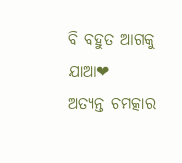ବି ବହୁତ ଆଗକୁ ଯାଆ❤
ଅତ୍ୟନ୍ତ ଚମତ୍କାର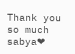Thank you so much sabya❤